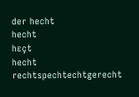der hecht
hecht
hɛçt
hecht
rechtspechtechtgerecht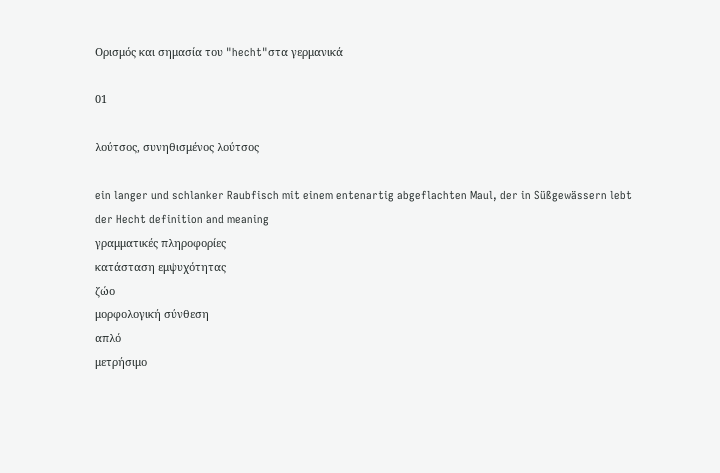Ορισμός και σημασία του "hecht"στα γερμανικά

01

λούτσος, συνηθισμένος λούτσος

ein langer und schlanker Raubfisch mit einem entenartig abgeflachten Maul, der in Süßgewässern lebt
der Hecht definition and meaning
γραμματικές πληροφορίες
κατάσταση εμψυχότητας
ζώο
μορφολογική σύνθεση
απλό
μετρήσιμο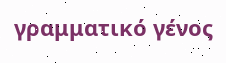γραμματικό γένος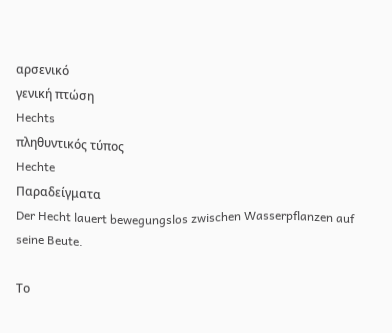αρσενικό
γενική πτώση
Hechts
πληθυντικός τύπος
Hechte
Παραδείγματα
Der Hecht lauert bewegungslos zwischen Wasserpflanzen auf seine Beute.

Το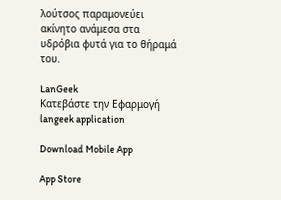λούτσος παραμονεύει ακίνητο ανάμεσα στα υδρόβια φυτά για το θήραμά του.

LanGeek
Κατεβάστε την Εφαρμογή
langeek application

Download Mobile App

App Store